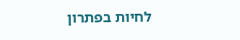לחיות בפתרון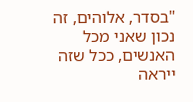"בסדר, אלוהים, זה נכון שאני מכל האנשים, ככל שזה ייראה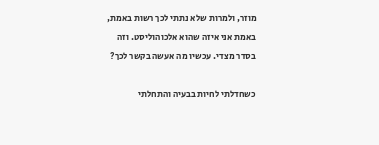מוזר, ולמרות שלא נתתי לכך רשות באמת, באמת אני איזה שהוא אלכוהוליסט. וזה בסדר מצדי. עכשיו מה אעשה בקשר לכך?

כשחדלתי לחיות בבעיה והתחלתי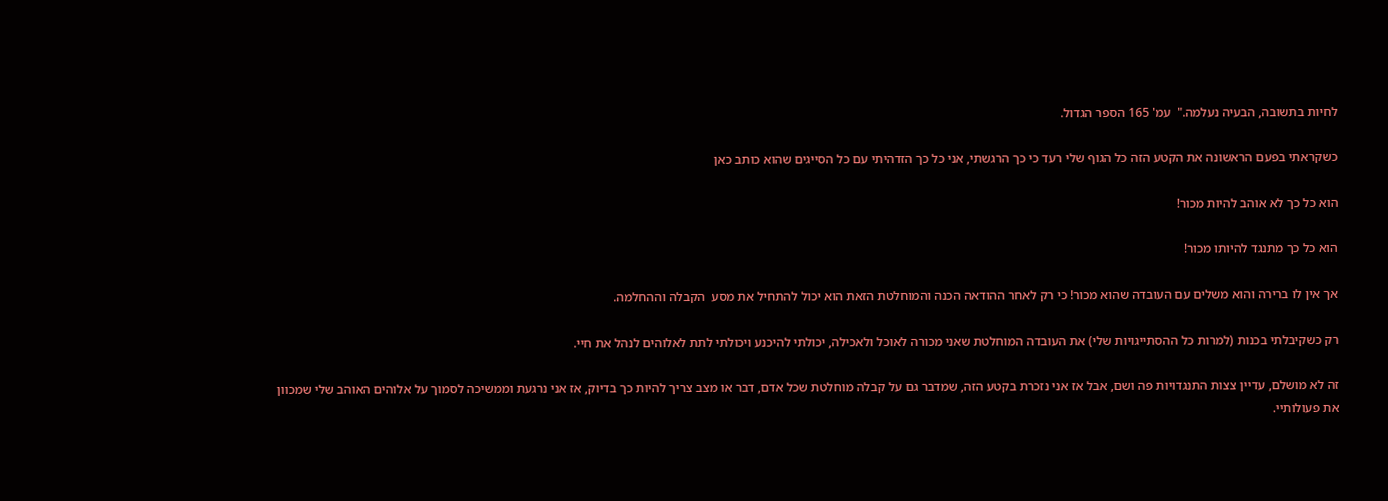לחיות בתשובה, הבעיה נעלמה."  עמ' 165 הספר הגדול.

כשקראתי בפעם הראשונה את הקטע הזה כל הגוף שלי רעד כי כך הרגשתי, אני כל כך הזדהיתי עם כל הסייגים שהוא כותב כאן

הוא כל כך לא אוהב להיות מכור!

הוא כל כך מתנגד להיותו מכור!

אך אין לו ברירה והוא משלים עם העובדה שהוא מכור! כי רק לאחר ההודאה הכנה והמוחלטת הזאת הוא יכול להתחיל את מסע  הקבלה וההחלמה.

רק כשקיבלתי בכנות (למרות כל ההסתייגויות שלי) את העובדה המוחלטת שאני מכורה לאוכל ולאכילה, יכולתי להיכנע ויכולתי לתת לאלוהים לנהל את חיי.

זה לא מושלם, עדיין צצות התנגדויות פה ושם, אבל אז אני נזכרת בקטע הזה, שמדבר גם על קבלה מוחלטת שכל אדם, דבר או מצב צריך להיות כך בדיוק, אז אני נרגעת וממשיכה לסמוך על אלוהים האוהב שלי שמכוון את פעולותיי.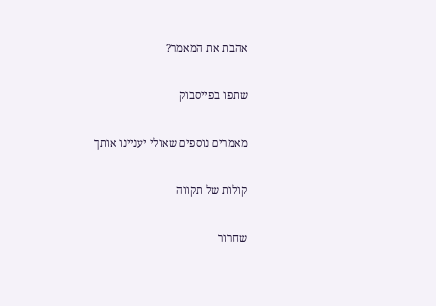אהבת את המאמר?

שתפו בפייסבוק

מאמרים נוספים שאולי יעניינו אותך

קולות של תקווה

שחרור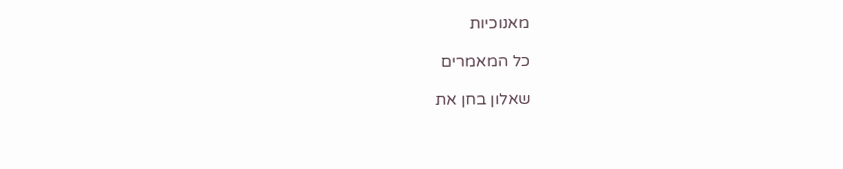מאנוכיות

כל המאמרים

שאלון בחן את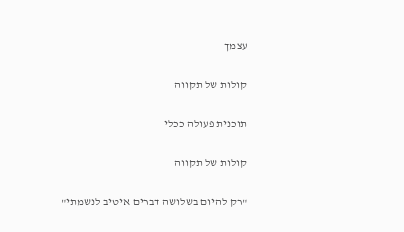עצמך

קולות של תקווה

תוכנית פעולה ככלי

קולות של תקווה

"רק להיום בשלושה דברים איטיב לנשמתי"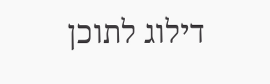דילוג לתוכן